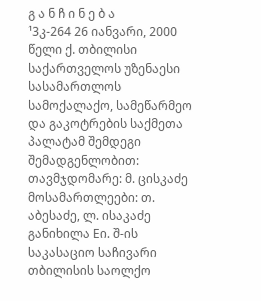გ ა ნ ჩ ი ნ ე ბ ა
¹3კ-264 26 იანვარი, 2000 წელი ქ. თბილისი
საქართველოს უზენაესი სასამართლოს სამოქალაქო, სამეწარმეო და გაკოტრების საქმეთა პალატამ შემდეგი შემადგენლობით:
თავმჯდომარე: მ. ცისკაძე
მოსამართლეები: თ. აბესაძე, ლ. ისაკაძე
განიხილა Eი. შ-ის საკასაციო საჩივარი თბილისის საოლქო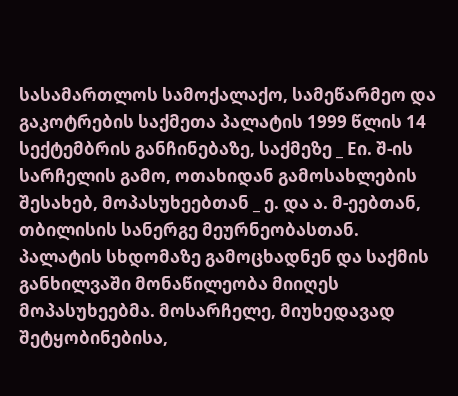სასამართლოს სამოქალაქო, სამეწარმეო და გაკოტრების საქმეთა პალატის 1999 წლის 14 სექტემბრის განჩინებაზე, საქმეზე _ Eი. შ-ის სარჩელის გამო, ოთახიდან გამოსახლების შესახებ, მოპასუხეებთან _ ე. და ა. მ-ეებთან, თბილისის სანერგე მეურნეობასთან.
პალატის სხდომაზე გამოცხადნენ და საქმის განხილვაში მონაწილეობა მიიღეს მოპასუხეებმა. მოსარჩელე, მიუხედავად შეტყობინებისა,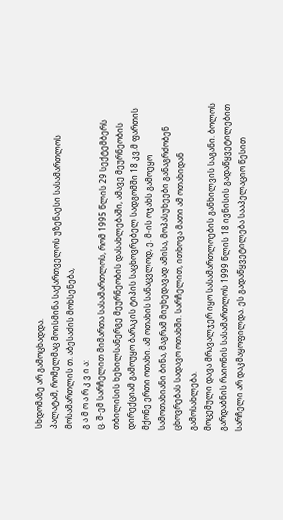სხდომაზე არ გამოცხადდა.
პალატამ, რომელმაც მოისმინა საქართველოს უზენაესი სასამართლოს მოსამართლის თ. აბესაძის მოხსენება,
გ ა მ ო ა რ კ ვ ი ა:
ც. შ-ემ სარჩელით მიმართა სასამართლოს, რომ 1995 წლის 29 სექტემბერს თბილისის ხეხილსანერგე მეურნეობის დასახლებაში, ამავე მეურნეობის დირექციამ გამოუყო ბარაკის ტიპის საცხოვრებელ სადგომში 18 კვ.მ ფართის მქონე ერთი ოთახი. ამ ოთახის სანაცვლოდ, ე. მ-ის ოჯახს გამოეყო სამოთახიანი ბინა, მაგრამ მიუხედავად ამისა, მოპასუხეები განაგრძობენ ცხოვრებას სადავო ოთახში. სარჩელით, ითხოვა მათი ამ ოთახიდან გამოსახლება.
მოცემული დავა მრავალჯერ იყო სასამართლოების განხილვის საგანი. ბოლოს გარდაბნის რაიონის სასამართლოს 1999 წლის 18 ივნისის გადაწყვეტილებით სარჩელი არ დაკმაყოფილდა. ეს გადაწყვეტილება სააპელაციო წესით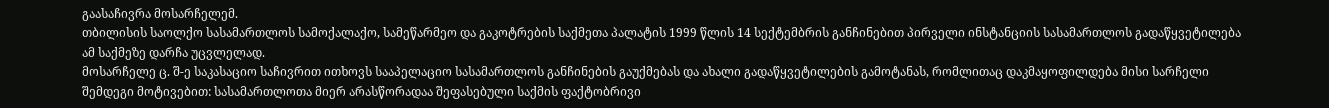გაასაჩივრა მოსარჩელემ.
თბილისის საოლქო სასამართლოს სამოქალაქო, სამეწარმეო და გაკოტრების საქმეთა პალატის 1999 წლის 14 სექტემბრის განჩინებით პირველი ინსტანციის სასამართლოს გადაწყვეტილება ამ საქმეზე დარჩა უცვლელად.
მოსარჩელე ც. შ-ე საკასაციო საჩივრით ითხოვს სააპელაციო სასამართლოს განჩინების გაუქმებას და ახალი გადაწყვეტილების გამოტანას, რომლითაც დაკმაყოფილდება მისი სარჩელი შემდეგი მოტივებით: სასამართლოთა მიერ არასწორადაა შეფასებული საქმის ფაქტობრივი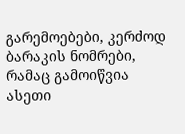გარემოებები, კერძოდ ბარაკის ნომრები, რამაც გამოიწვია ასეთი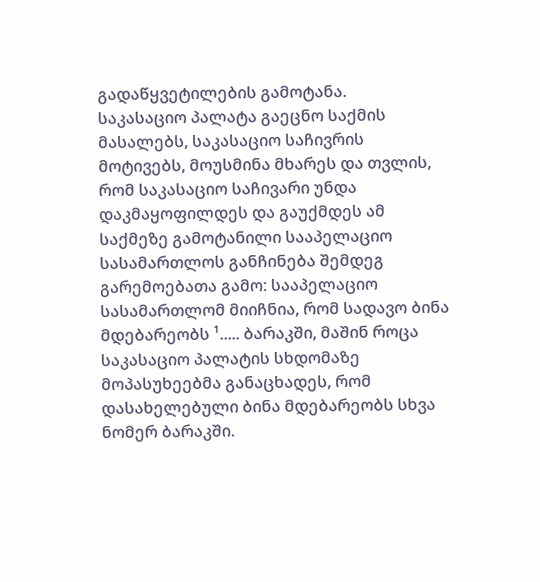გადაწყვეტილების გამოტანა.
საკასაციო პალატა გაეცნო საქმის მასალებს, საკასაციო საჩივრის მოტივებს, მოუსმინა მხარეს და თვლის, რომ საკასაციო საჩივარი უნდა დაკმაყოფილდეს და გაუქმდეს ამ საქმეზე გამოტანილი სააპელაციო სასამართლოს განჩინება შემდეგ გარემოებათა გამო: სააპელაციო სასამართლომ მიიჩნია, რომ სადავო ბინა მდებარეობს ¹..... ბარაკში, მაშინ როცა საკასაციო პალატის სხდომაზე მოპასუხეებმა განაცხადეს, რომ დასახელებული ბინა მდებარეობს სხვა ნომერ ბარაკში.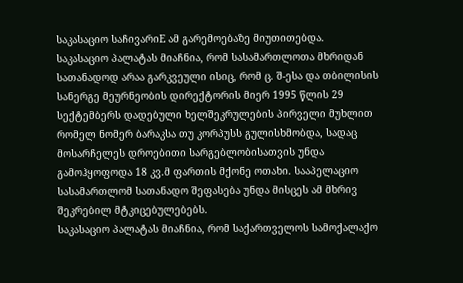საკასაციო საჩივარიE ამ გარემოებაზე მიუთითებდა.
საკასაციო პალატას მიაჩნია, რომ სასამართლოთა მხრიდან სათანადოდ არაა გარკვეული ისიც, რომ ც. შ-ესა და თბილისის სანერგე მეურნეობის დირექტორის მიერ 1995 წლის 29 სექტემბერს დადებული ხელშეკრულების პირველი მუხლით რომელ ნომერ ბარაკსა თუ კორპუსს გულისხმობდა, სადაც მოსარჩელეს დროებითი სარგებლობისათვის უნდა გამოჰყოფოდა 18 კვ.მ ფართის მქონე ოთახი. სააპელაციო სასამართლომ სათანადო შეფასება უნდა მისცეს ამ მხრივ შეკრებილ მტკიცებულებებს.
საკასაციო პალატას მიაჩნია, რომ საქართველოს სამოქალაქო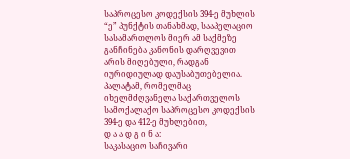საპროცესო კოდექსის 394-ე მუხლის “ე” პუნქტის თანახმად, სააპელაციო სასამართლოს მიერ ამ საქმეზე განჩინება კანონის დარღვევით არის მიღებული, რადგან იურიდიულად დაუსაბუთებელია.
პალატამ, რომელმაც იხელმძღვანელა საქართველოს სამოქალაქო საპროცესო კოდექსის 394-ე და 412-ე მუხლებით,
დ ა ა დ გ ი ნ ა:
საკასაციო საჩივარი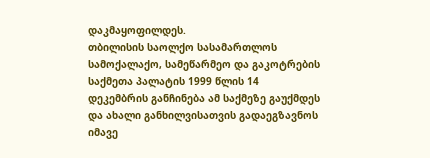დაკმაყოფილდეს.
თბილისის საოლქო სასამართლოს სამოქალაქო, სამეწარმეო და გაკოტრების საქმეთა პალატის 1999 წლის 14 დეკემბრის განჩინება ამ საქმეზე გაუქმდეს და ახალი განხილვისათვის გადაეგზავნოს იმავე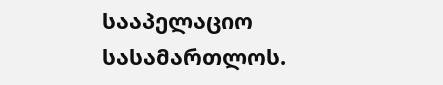სააპელაციო სასამართლოს.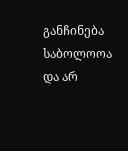განჩინება საბოლოოა და არ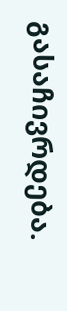გასაჩივრდება.